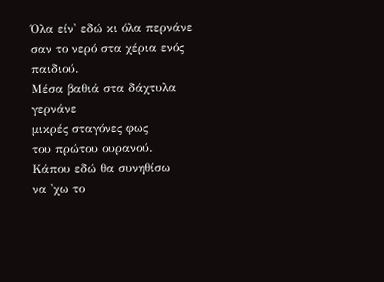Όλα είν' εδώ κι όλα περνάνε
σαν το νερό στα χέρια ενός παιδιού.
Μέσα βαθιά στα δάχτυλα γερνάνε
μικρές σταγόνες φως
του πρώτου ουρανού.
Κάπου εδώ θα συνηθίσω
να 'χω το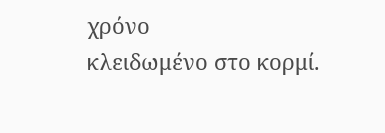χρόνο
κλειδωμένο στο κορμί.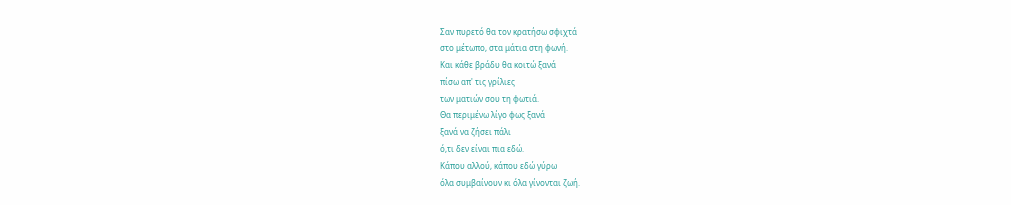Σαν πυρετό θα τον κρατήσω σφιχτά
στο μέτωπο, στα μάτια στη φωνή.
Και κάθε βράδυ θα κοιτώ ξανά
πίσω απ' τις γρίλιες
των ματιών σου τη φωτιά.
Θα περιμένω λίγο φως ξανά
ξανά να ζήσει πάλι
ό,τι δεν είναι πια εδώ.
Κάπου αλλού, κάπου εδώ γύρω
όλα συμβαίνουν κι όλα γίνονται ζωή.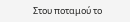Στου ποταμού το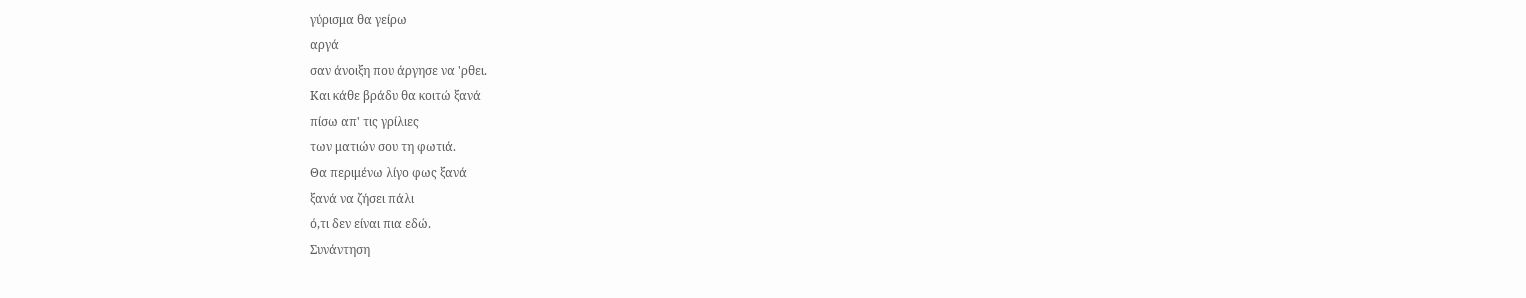γύρισμα θα γείρω
αργά
σαν άνοιξη που άργησε να 'ρθει.
Και κάθε βράδυ θα κοιτώ ξανά
πίσω απ' τις γρίλιες
των ματιών σου τη φωτιά.
Θα περιμένω λίγο φως ξανά
ξανά να ζήσει πάλι
ό,τι δεν είναι πια εδώ.
Συνάντηση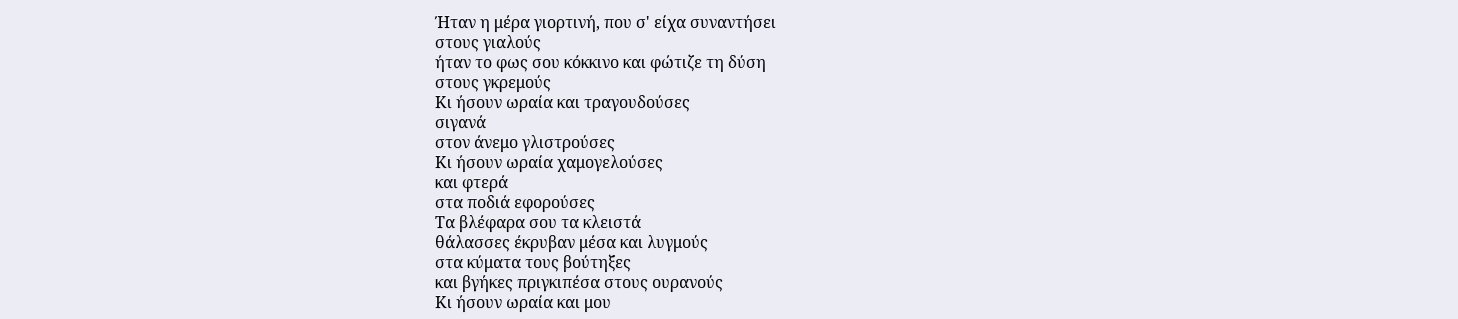Ήταν η μέρα γιορτινή, που σ' είχα συναντήσει
στους γιαλούς
ήταν το φως σου κόκκινο και φώτιζε τη δύση
στους γκρεμούς
Κι ήσουν ωραία και τραγουδούσες
σιγανά
στον άνεμο γλιστρούσες
Κι ήσουν ωραία χαμογελούσες
και φτερά
στα ποδιά εφορούσες
Τα βλέφαρα σου τα κλειστά
θάλασσες έκρυβαν μέσα και λυγμούς
στα κύματα τους βούτηξες
και βγήκες πριγκιπέσα στους ουρανούς
Κι ήσουν ωραία και μου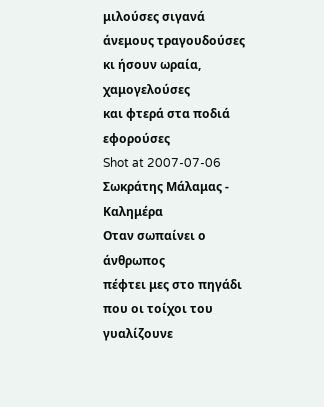μιλούσες σιγανά
άνεμους τραγουδούσες
κι ήσουν ωραία, χαμογελούσες
και φτερά στα ποδιά εφορούσες
Shot at 2007-07-06
Σωκράτης Μάλαμας - Καλημέρα
Oταν σωπαίνει ο άνθρωπος
πέφτει μες στο πηγάδι
που οι τοίχοι του γυαλίζουνε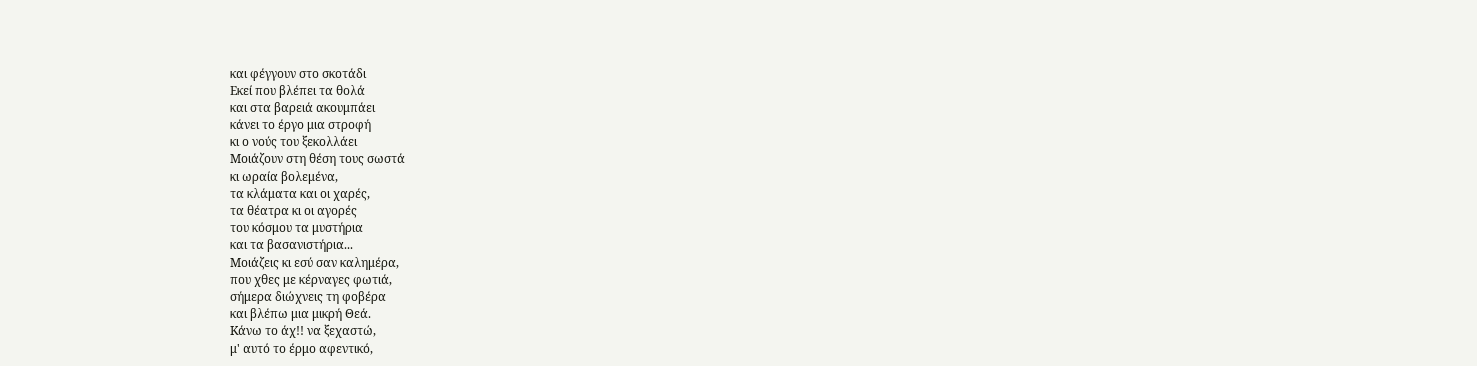και φέγγουν στο σκοτάδι
Eκεί που βλέπει τα θολά
και στα βαρειά ακουμπάει
κάνει το έργο μια στροφή
κι ο νούς του ξεκολλάει
Mοιάζουν στη θέση τους σωστά
κι ωραία βολεμένα,
τα κλάματα και οι χαρές,
τα θέατρα κι οι αγορές
του κόσμου τα μυστήρια
και τα βασανιστήρια...
Mοιάζεις κι εσύ σαν καλημέρα,
που χθες με κέρναγες φωτιά,
σήμερα διώχνεις τη φοβέρα
και βλέπω μια μικρή Θεά.
Kάνω το άχ!! να ξεχαστώ,
μ' αυτό το έρμο αφεντικό,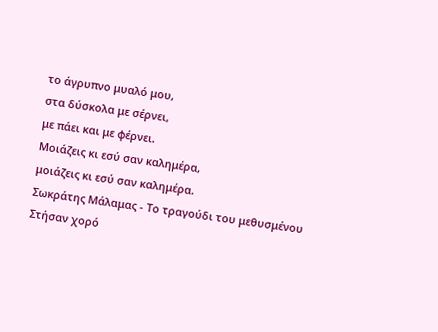το άγρυπνο μυαλό μου,
στα δύσκολα με σέρνει,
με πάει και με φέρνει.
Mοιάζεις κι εσύ σαν καλημέρα,
μοιάζεις κι εσύ σαν καλημέρα.
Σωκράτης Μάλαμας - Το τραγούδι του μεθυσμένου
Στήσαν χορό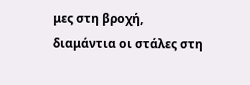μες στη βροχή,
διαμάντια οι στάλες στη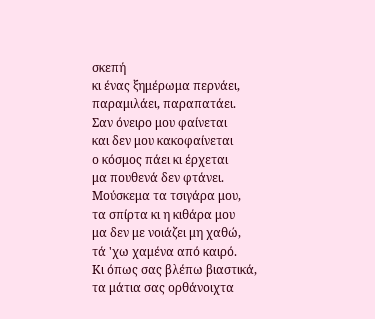σκεπή
κι ένας ξημέρωμα περνάει,
παραμιλάει, παραπατάει.
Σαν όνειρο μου φαίνεται
και δεν μου κακοφαίνεται
ο κόσμος πάει κι έρχεται
μα πουθενά δεν φτάνει.
Μούσκεμα τα τσιγάρα μου,
τα σπίρτα κι η κιθάρα μου
μα δεν με νοιάζει μη χαθώ,
τά 'χω χαμένα από καιρό.
Κι όπως σας βλέπω βιαστικά,
τα μάτια σας ορθάνοιχτα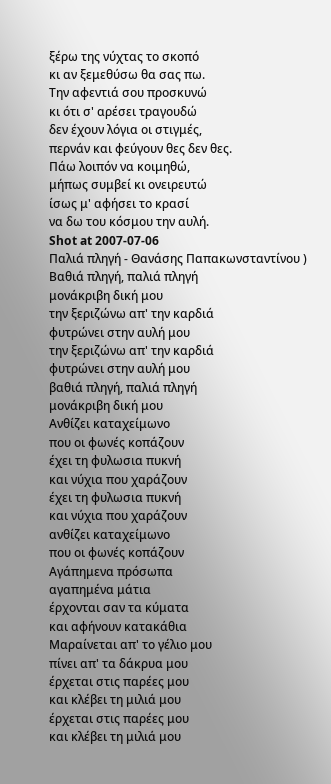ξέρω της νύχτας το σκοπό
κι αν ξεμεθύσω θα σας πω.
Την αφεντιά σου προσκυνώ
κι ότι σ' αρέσει τραγουδώ
δεν έχουν λόγια οι στιγμές,
περνάν και φεύγουν θες δεν θες.
Πάω λοιπόν να κοιμηθώ,
μήπως συμβεί κι ονειρευτώ
ίσως μ' αφήσει το κρασί
να δω του κόσμου την αυλή.
Shot at 2007-07-06
Παλιά πληγή - Θανάσης Παπακωνσταντίνου )
Βαθιά πληγή, παλιά πληγή
μονάκριβη δική μου
την ξεριζώνω απ' την καρδιά
φυτρώνει στην αυλή μου
την ξεριζώνω απ' την καρδιά
φυτρώνει στην αυλή μου
βαθιά πληγή, παλιά πληγή
μονάκριβη δική μου
Ανθίζει καταχείμωνο
που οι φωνές κοπάζουν
έχει τη φυλωσια πυκνή
και νύχια που χαράζουν
έχει τη φυλωσια πυκνή
και νύχια που χαράζουν
ανθίζει καταχείμωνο
που οι φωνές κοπάζουν
Αγάπημενα πρόσωπα
αγαπημένα μάτια
έρχονται σαν τα κύματα
και αφήνουν κατακάθια
Μαραίνεται απ' το γέλιο μου
πίνει απ' τα δάκρυα μου
έρχεται στις παρέες μου
και κλέβει τη μιλιά μου
έρχεται στις παρέες μου
και κλέβει τη μιλιά μου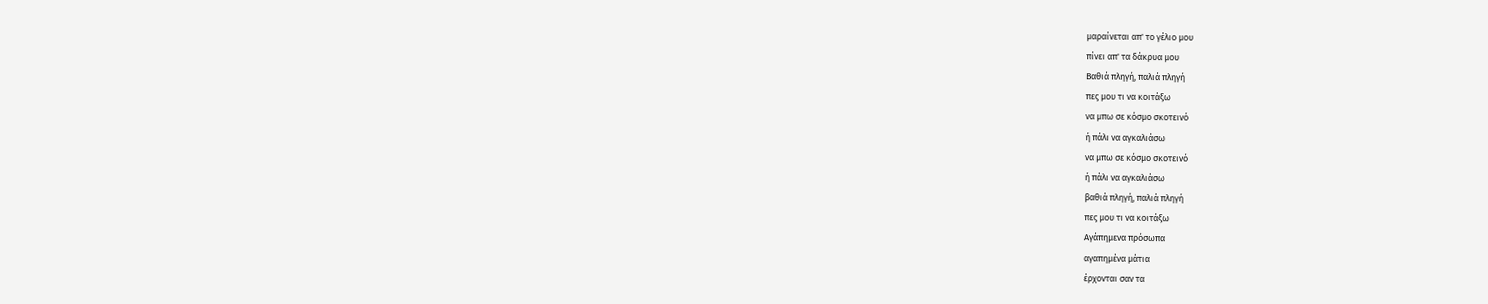μαραίνεται απ' το γέλιο μου
πίνει απ' τα δάκρυα μου
Βαθιά πληγή, παλιά πληγή
πες μου τι να κοιτάξω
να μπω σε κόσμο σκοτεινό
ή πάλι να αγκαλιάσω
να μπω σε κόσμο σκοτεινό
ή πάλι να αγκαλιάσω
βαθιά πληγή, παλιά πληγή
πες μου τι να κοιτάξω
Αγάπημενα πρόσωπα
αγαπημένα μάτια
έρχονται σαν τα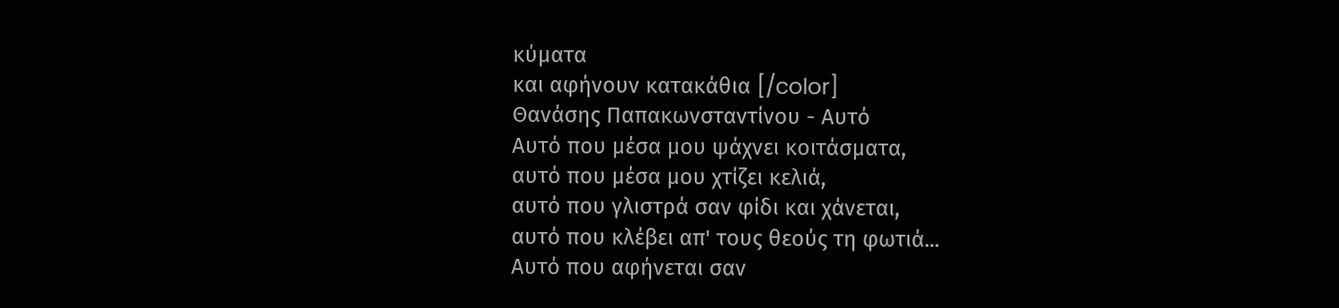κύματα
και αφήνουν κατακάθια [/color]
Θανάσης Παπακωνσταντίνου - Αυτό
Αυτό που μέσα μου ψάχνει κοιτάσματα,
αυτό που μέσα μου χτίζει κελιά,
αυτό που γλιστρά σαν φίδι και χάνεται,
αυτό που κλέβει απ' τους θεούς τη φωτιά...
Αυτό που αφήνεται σαν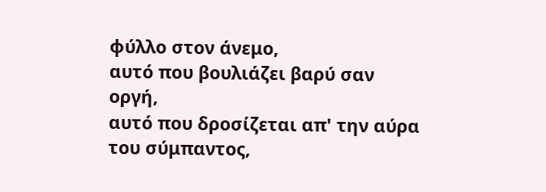φύλλο στον άνεμο,
αυτό που βουλιάζει βαρύ σαν οργή,
αυτό που δροσίζεται απ' την αύρα του σύμπαντος,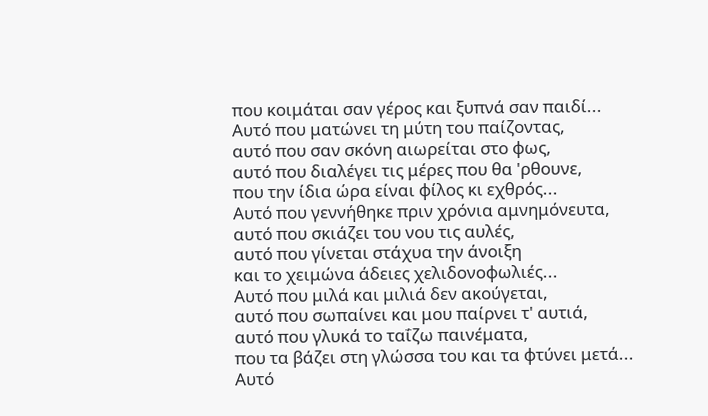που κοιμάται σαν γέρος και ξυπνά σαν παιδί...
Αυτό που ματώνει τη μύτη του παίζοντας,
αυτό που σαν σκόνη αιωρείται στο φως,
αυτό που διαλέγει τις μέρες που θα 'ρθουνε,
που την ίδια ώρα είναι φίλος κι εχθρός...
Αυτό που γεννήθηκε πριν χρόνια αμνημόνευτα,
αυτό που σκιάζει του νου τις αυλές,
αυτό που γίνεται στάχυα την άνοιξη
και το χειμώνα άδειες χελιδονοφωλιές...
Αυτό που μιλά και μιλιά δεν ακούγεται,
αυτό που σωπαίνει και μου παίρνει τ' αυτιά,
αυτό που γλυκά το ταΐζω παινέματα,
που τα βάζει στη γλώσσα του και τα φτύνει μετά...
Αυτό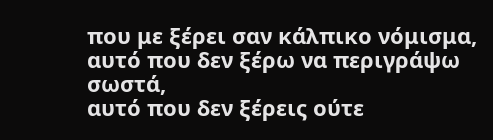που με ξέρει σαν κάλπικο νόμισμα,
αυτό που δεν ξέρω να περιγράψω σωστά,
αυτό που δεν ξέρεις ούτε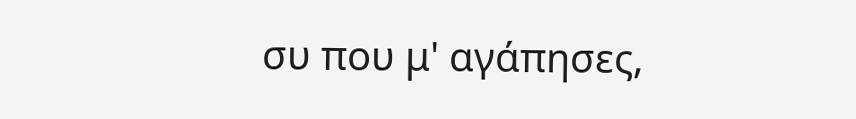συ που μ' αγάπησες,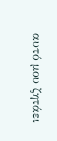αυτό μου ζητάει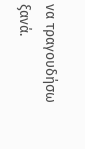να τραγουδήσω ξανά.